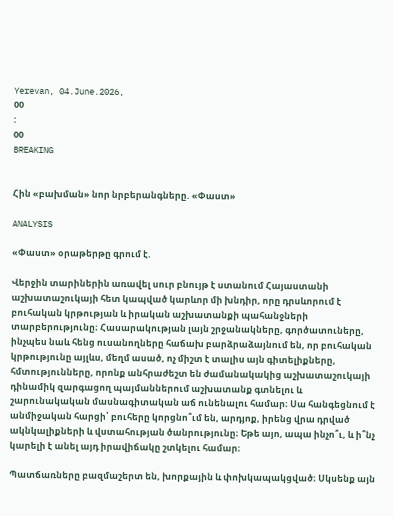Yerevan, 04.June.2026,
00
:
00
BREAKING


Հին «բախման» նոր նրբերանգները. «Փաստ»

ANALYSIS

«Փաստ» օրաթերթը գրում է.

Վերջին տարիներին առավել սուր բնույթ է ստանում Հայաստանի աշխատաշուկայի հետ կապված կարևոր մի խնդիր, որը դրսևորում է բուհական կրթության և իրական աշխատանքի պահանջների տարբերությունը։ Հասարակության լայն շրջանակները, գործատուները, ինչպես նաև հենց ուսանողները հաճախ բարձրաձայնում են, որ բուհական կրթությունը այլևս, մեղմ ասած, ոչ միշտ է տալիս այն գիտելիքները, հմտությունները, որոնք անհրաժեշտ են ժամանակակից աշխատաշուկայի դինամիկ զարգացող պայմաններում աշխատանք գտնելու և շարունակական մասնագիտական աճ ունենալու համար։ Սա հանգեցնում է անմիջական հարցի՝ բուհերը կորցնո՞ւմ են, արդյոք, իրենց վրա դրված ակնկալիքների և վստահության ծանրությունը։ Եթե այո, ապա ինչո՞ւ, և ի՞նչ կարելի է անել այդ իրավիճակը շտկելու համար։

Պատճառները բազմաշերտ են, խորքային և փոխկապակցված։ Սկսենք այն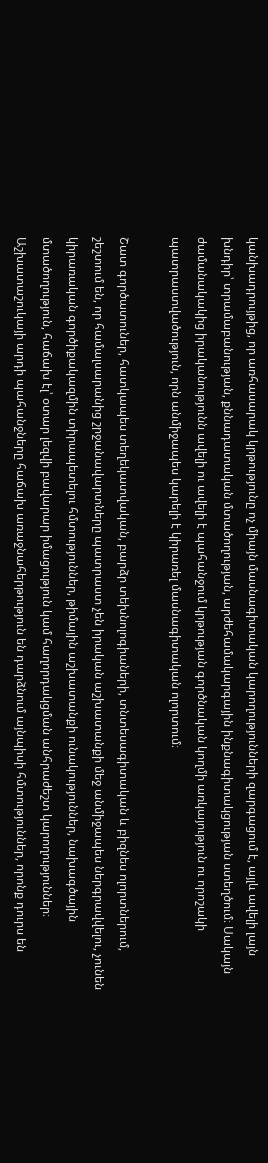կանխադրույթից, որ առհասարակ կրթությունը ոչ միայն մասնագիտական կարողությունների զարգացում է, այլև ավելի լայն խնդիր՝ տրամաբանության, քննադատական մտածողության, արժեհամակարգային ինքնագիտակցության ստեղծում։ Սակայն ժամանակակից իրականությունն ավելի ու ավելի է պահանջում կրթության գործնական կողմի առկայություն ու որոշակի պատրաստվածություն, որն անմիջապես կարելի է կիրառել մասնագիտական ոլորտում։

Շատ գործատուներ, հատկապես տեղեկատվական, բարձր տեխնոլոգիաների, տնտեսագիտական և բիզնես ոլորտներում, շեշտում են, որ համալսարանից շրջանավարտները պատրաստ չեն իրական աշխատանքի մեջ անմիջապես ներգրավվելու, չունեն կիրառական գործիքակազմին տիրապետելու հմտություններ, թիմային աշխատանքի ունակություններ, նախագծային մտածողություն, հաճախ էլ՝ օտար լեզվի բավարար իմացություն կամ հաղորդակցման անհրաժեշտ կարողություններ։ Աշխատաշուկայի արդի պահանջները հաճախ առաջնահերթություն են դարձնում այնպիսի հմտություններ, որոնք դուրս են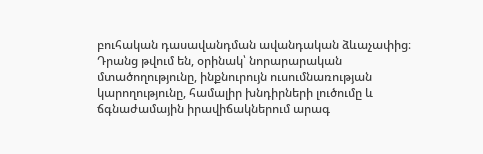բուհական դասավանդման ավանդական ձևաչափից։ Դրանց թվում են, օրինակ՝ նորարարական մտածողությունը, ինքնուրույն ուսումնառության կարողությունը, համալիր խնդիրների լուծումը և ճգնաժամային իրավիճակներում արագ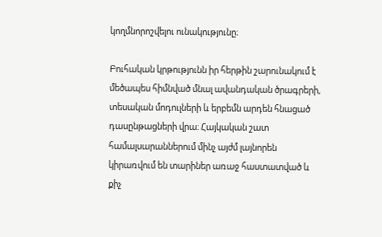կողմնորոշվելու ունակությունը։

Բուհական կրթությունն իր հերթին շարունակում է մեծապես հիմնված մնալ ավանդական ծրագրերի, տեսական մոդուլների և երբեմն արդեն հնացած դասընթացների վրա։ Հայկական շատ համալսարաններում մինչ այժմ լայնորեն կիրառվում են տարիներ առաջ հաստատված և քիչ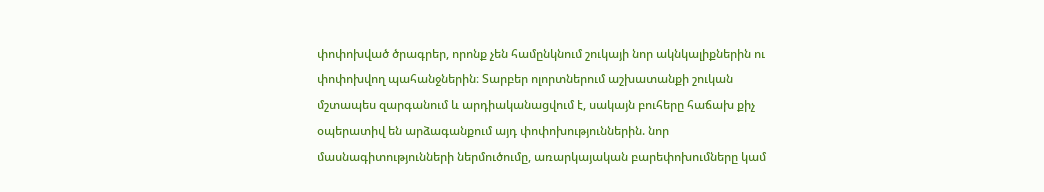փոփոխված ծրագրեր, որոնք չեն համընկնում շուկայի նոր ակնկալիքներին ու փոփոխվող պահանջներին։ Տարբեր ոլորտներում աշխատանքի շուկան մշտապես զարգանում և արդիականացվում է, սակայն բուհերը հաճախ քիչ օպերատիվ են արձագանքում այդ փոփոխություններին. նոր մասնագիտությունների ներմուծումը, առարկայական բարեփոխումները կամ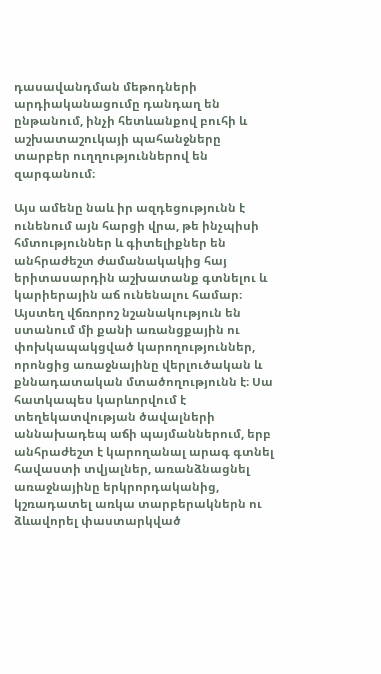դասավանդման մեթոդների արդիականացումը դանդաղ են ընթանում, ինչի հետևանքով բուհի և աշխատաշուկայի պահանջները տարբեր ուղղություններով են զարգանում։

Այս ամենը նաև իր ազդեցությունն է ունենում այն հարցի վրա, թե ինչպիսի հմտություններ և գիտելիքներ են անհրաժեշտ ժամանակակից հայ երիտասարդին աշխատանք գտնելու և կարիերային աճ ունենալու համար։ Այստեղ վճռորոշ նշանակություն են ստանում մի քանի առանցքային ու փոխկապակցված կարողություններ, որոնցից առաջնայինը վերլուծական և քննադատական մտածողությունն է։ Սա հատկապես կարևորվում է տեղեկատվության ծավալների աննախադեպ աճի պայմաններում, երբ անհրաժեշտ է կարողանալ արագ գտնել հավաստի տվյալներ, առանձնացնել առաջնայինը երկրորդականից, կշռադատել առկա տարբերակներն ու ձևավորել փաստարկված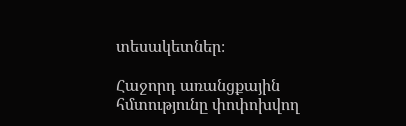տեսակետներ։

Հաջորդ առանցքային հմտությունը փոփոխվող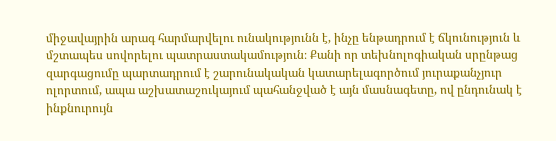միջավայրին արագ հարմարվելու ունակությունն է, ինչը ենթադրում է ճկունություն և մշտապես սովորելու պատրաստակամություն։ Քանի որ տեխնոլոգիական սրընթաց զարգացումը պարտադրում է շարունակական կատարելագործում յուրաքանչյուր ոլորտում, ապա աշխատաշուկայում պահանջված է այն մասնագետը, ով ընդունակ է ինքնուրույն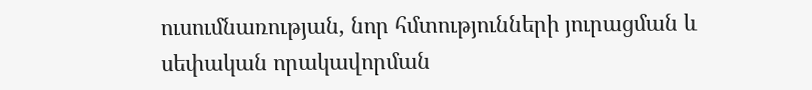ուսումնառության, նոր հմտությունների յուրացման և սեփական որակավորման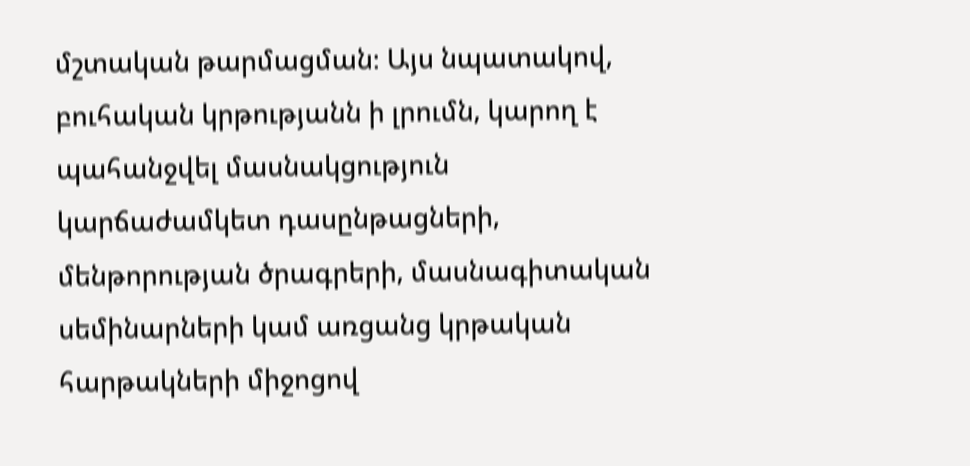մշտական թարմացման։ Այս նպատակով, բուհական կրթությանն ի լրումն, կարող է պահանջվել մասնակցություն կարճաժամկետ դասընթացների, մենթորության ծրագրերի, մասնագիտական սեմինարների կամ առցանց կրթական հարթակների միջոցով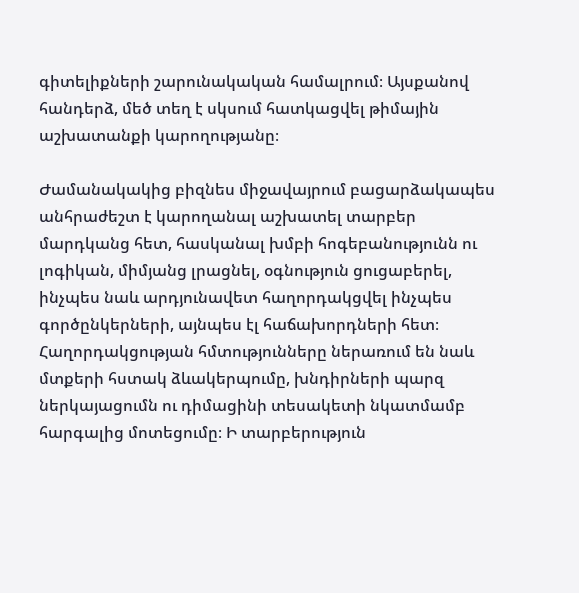գիտելիքների շարունակական համալրում։ Այսքանով հանդերձ, մեծ տեղ է սկսում հատկացվել թիմային աշխատանքի կարողությանը։

Ժամանակակից բիզնես միջավայրում բացարձակապես անհրաժեշտ է կարողանալ աշխատել տարբեր մարդկանց հետ, հասկանալ խմբի հոգեբանությունն ու լոգիկան, միմյանց լրացնել, օգնություն ցուցաբերել, ինչպես նաև արդյունավետ հաղորդակցվել ինչպես գործընկերների, այնպես էլ հաճախորդների հետ։ Հաղորդակցության հմտությունները ներառում են նաև մտքերի հստակ ձևակերպումը, խնդիրների պարզ ներկայացումն ու դիմացինի տեսակետի նկատմամբ հարգալից մոտեցումը։ Ի տարբերություն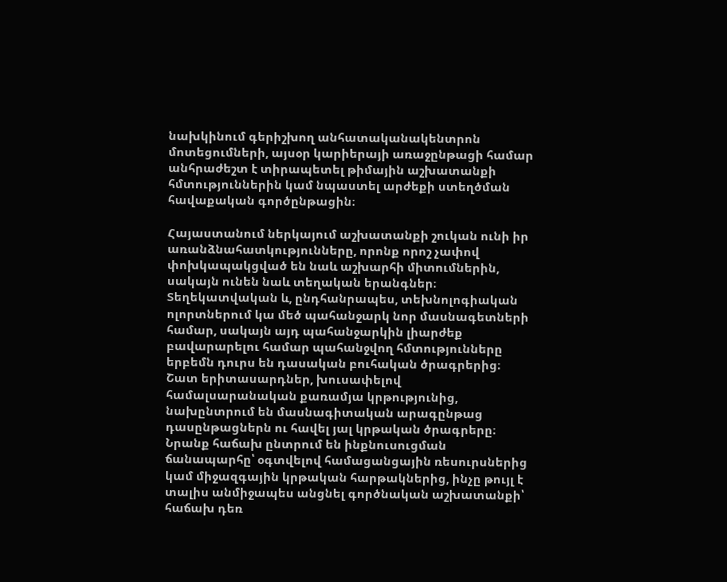նախկինում գերիշխող անհատականակենտրոն մոտեցումների, այսօր կարիերայի առաջընթացի համար անհրաժեշտ է տիրապետել թիմային աշխատանքի հմտություններին կամ նպաստել արժեքի ստեղծման հավաքական գործընթացին։

Հայաստանում ներկայում աշխատանքի շուկան ունի իր առանձնահատկությունները, որոնք որոշ չափով փոխկապակցված են նաև աշխարհի միտումներին, սակայն ունեն նաև տեղական երանգներ։ Տեղեկատվական և, ընդհանրապես, տեխնոլոգիական ոլորտներում կա մեծ պահանջարկ նոր մասնագետների համար, սակայն այդ պահանջարկին լիարժեք բավարարելու համար պահանջվող հմտությունները երբեմն դուրս են դասական բուհական ծրագրերից։ Շատ երիտասարդներ, խուսափելով համալսարանական քառամյա կրթությունից, նախընտրում են մասնագիտական արագընթաց դասընթացներն ու հավել յալ կրթական ծրագրերը։ Նրանք հաճախ ընտրում են ինքնուսուցման ճանապարհը՝ օգտվելով համացանցային ռեսուրսներից կամ միջազգային կրթական հարթակներից, ինչը թույլ է տալիս անմիջապես անցնել գործնական աշխատանքի՝ հաճախ դեռ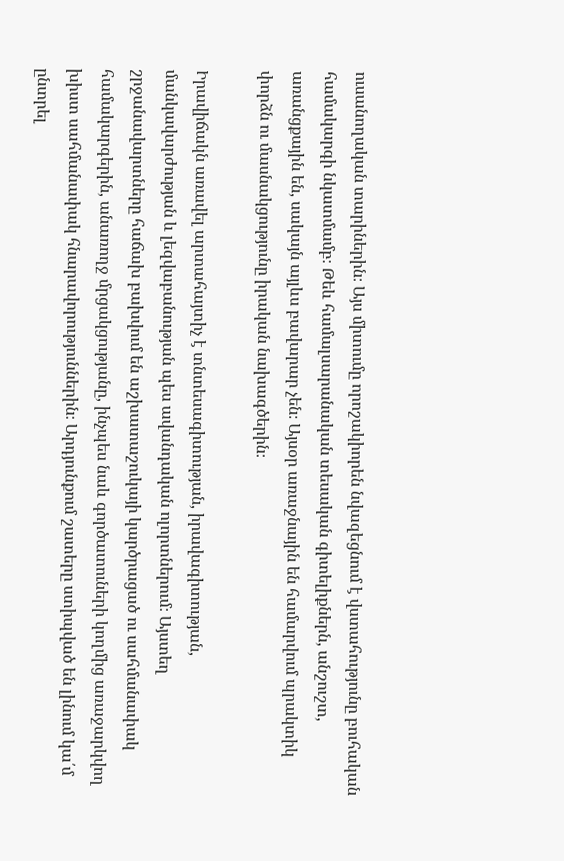ուսանողական տարիներին։ Այս միտումը որոշակիորեն նվազեցնում է վստահությունը բուհական համակարգի նկատմամբ։ Թեև համալսարանական տեսական գիտելիքներն, անշուշտ, առանցքային են, սակայն այլևս բավարար չեն։ Այսօր առաջնային են համարվում պրակտիկ փորձն ու մասնակցությունը իրական նախագծերին։

Իրավիճակն առավել արտահայտիչ է տնտեսագիտության, իրավագիտության, մանկավարժության և լեզվաբանության պես ավանդական ոլորտներում։ Այստեղ շրջանավարտները հաճախ բախվում են աշխատաշուկայի կարծրացած ու սահմանափակ համակարգերին, անառողջ մրցակցությանը, ինչպես նաև գործատուների կողմից առաջարկվող խիստ սահմանափակ հնարավորություններին։ Արդյունքում շատերը ստիպված են լինում կա՛մ ընտրել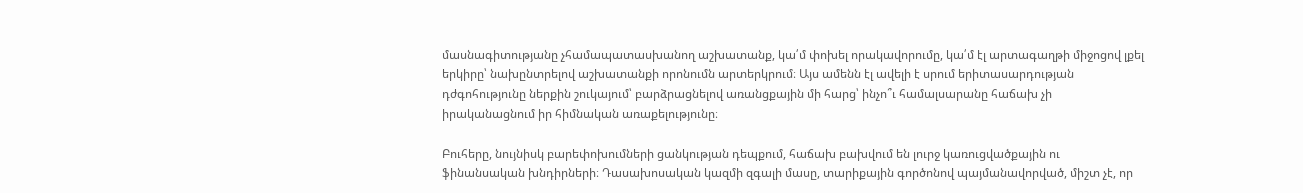մասնագիտությանը չհամապատասխանող աշխատանք, կա՛մ փոխել որակավորումը, կա՛մ էլ արտագաղթի միջոցով լքել երկիրը՝ նախընտրելով աշխատանքի որոնումն արտերկրում։ Այս ամենն էլ ավելի է սրում երիտասարդության դժգոհությունը ներքին շուկայում՝ բարձրացնելով առանցքային մի հարց՝ ինչո՞ւ համալսարանը հաճախ չի իրականացնում իր հիմնական առաքելությունը։

Բուհերը, նույնիսկ բարեփոխումների ցանկության դեպքում, հաճախ բախվում են լուրջ կառուցվածքային ու ֆինանսական խնդիրների։ Դասախոսական կազմի զգալի մասը, տարիքային գործոնով պայմանավորված, միշտ չէ, որ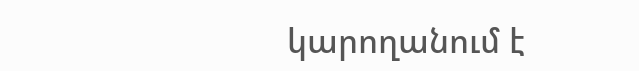կարողանում է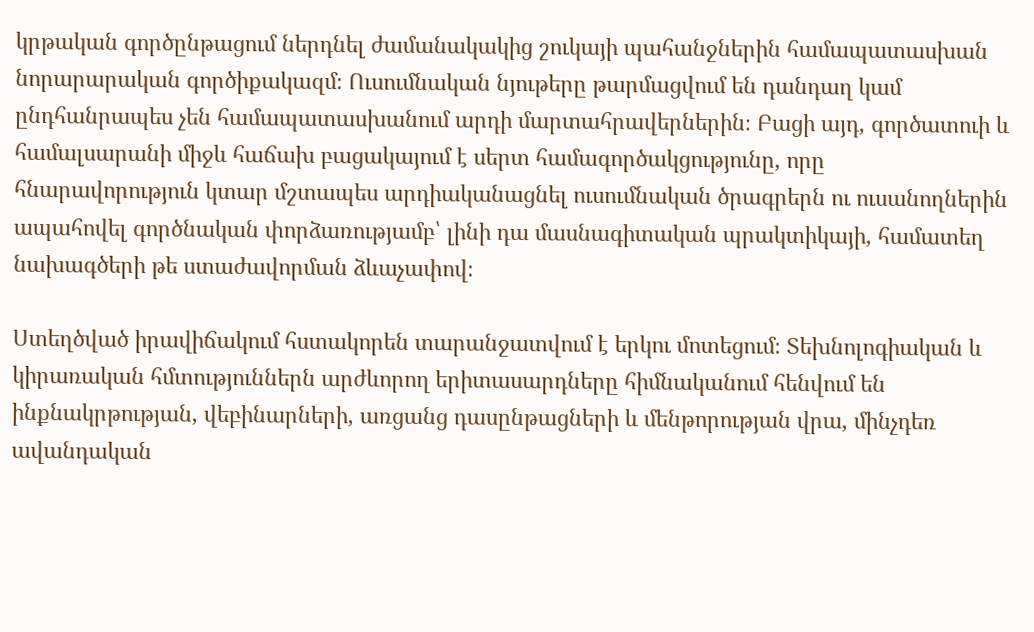կրթական գործընթացում ներդնել ժամանակակից շուկայի պահանջներին համապատասխան նորարարական գործիքակազմ։ Ուսումնական նյութերը թարմացվում են դանդաղ կամ ընդհանրապես չեն համապատասխանում արդի մարտահրավերներին։ Բացի այդ, գործատուի և համալսարանի միջև հաճախ բացակայում է սերտ համագործակցությունը, որը հնարավորություն կտար մշտապես արդիականացնել ուսումնական ծրագրերն ու ուսանողներին ապահովել գործնական փորձառությամբ՝ լինի դա մասնագիտական պրակտիկայի, համատեղ նախագծերի թե ստաժավորման ձևաչափով։

Ստեղծված իրավիճակում հստակորեն տարանջատվում է երկու մոտեցում։ Տեխնոլոգիական և կիրառական հմտություններն արժևորող երիտասարդները հիմնականում հենվում են ինքնակրթության, վեբինարների, առցանց դասընթացների և մենթորության վրա, մինչդեռ ավանդական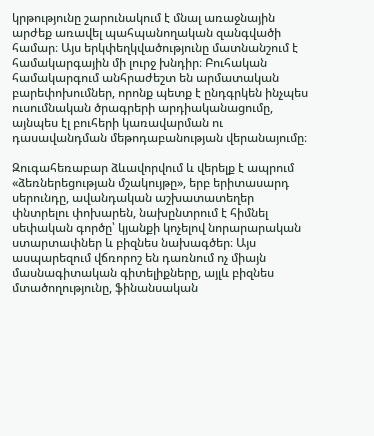կրթությունը շարունակում է մնալ առաջնային արժեք առավել պահպանողական զանգվածի համար։ Այս երկփեղկվածությունը մատնանշում է համակարգային մի լուրջ խնդիր։ Բուհական համակարգում անհրաժեշտ են արմատական բարեփոխումներ, որոնք պետք է ընդգրկեն ինչպես ուսումնական ծրագրերի արդիականացումը, այնպես էլ բուհերի կառավարման ու դասավանդման մեթոդաբանության վերանայումը։

Զուգահեռաբար ձևավորվում և վերելք է ապրում «ձեռներեցության մշակույթը», երբ երիտասարդ սերունդը, ավանդական աշխատատեղեր փնտրելու փոխարեն, նախընտրում է հիմնել սեփական գործը՝ կյանքի կոչելով նորարարական ստարտափներ և բիզնես նախագծեր։ Այս ասպարեզում վճռորոշ են դառնում ոչ միայն մասնագիտական գիտելիքները, այլև բիզնես մտածողությունը, ֆինանսական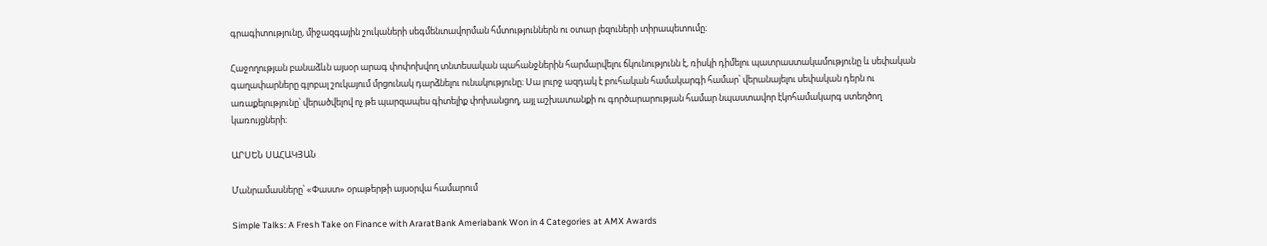գրագիտությունը, միջազգային շուկաների սեգմենտավորման հմտություններն ու օտար լեզուների տիրապետումը։

Հաջողության բանաձևն այսօր արագ փոփոխվող տնտեսական պահանջներին հարմարվելու ճկունությունն է, ռիսկի դիմելու պատրաստակամությունը և սեփական գաղափարները գլոբալ շուկայում մրցունակ դարձնելու ունակությունը։ Սա լուրջ ազդակ է բուհական համակարգի համար՝ վերանայելու սեփական դերն ու առաքելությունը՝ վերածվելով ոչ թե պարզապես գիտելիք փոխանցող, այլ աշխատանքի ու գործարարության համար նպաստավոր էկոհամակարգ ստեղծող կառույցների։

ԱՐՍԵՆ ՍԱՀԱԿՅԱՆ

Մանրամասները՝ «Փաստ» օրաթերթի այսօրվա համարում

Simple Talks: A Fresh Take on Finance with AraratBank Ameriabank Won in 4 Categories at AMX Awards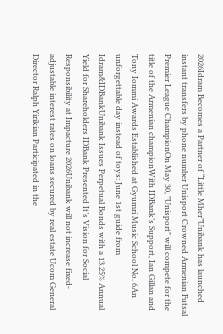2026Idram Becomes a Partner of “Little Mher”Unibank has launched instant transfers by phone number Unisport Crowned Armenian Futsal Premier League ChampionOn May 30, "Unisport" will compete for the title of the Armenian championWith IDBank’s Support, Ian Gillan and Tony Iommi Awards Established at Gyumri Music School No. 6An unforgettable day instead of toys: June 1st guide from Idram&IDBankUnibank Issues Perpetual Bonds with a 13.25% Annual Yield for Shareholders IDBank Presented It’s Vision for Social Responsibility at Impacture 2026Unibank will not increase fixed-adjustable interest rates on loans secured by real estate Ucom General Director Ralph Yirikian Participated in the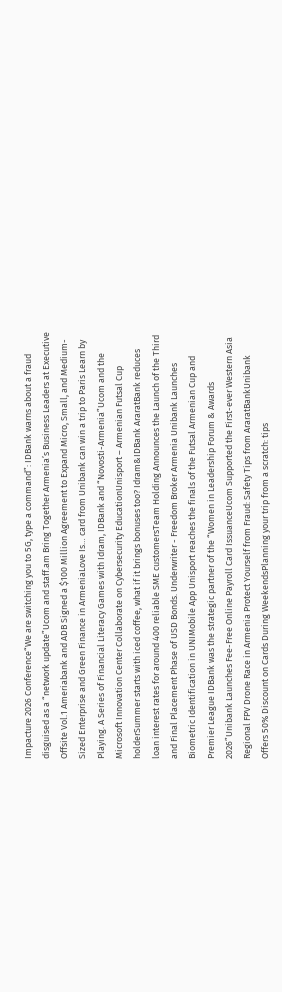Impacture 2026 Conference“We are switching you to 5G, type a command”: IDBank warns about a fraud disguised as a “network update”Ucom and staff.am Bring Together Armenia’s Business Leaders at Executive Offsite Vol.1 Ameriabank and ADB Signed a $100 Million Agreement to Expand Micro, Small, and Medium-Sized Enterprise and Green Finance in ArmeniaLove Is… card from Unibank can win a trip to Paris Learn by Playing. A Series of Financial Literacy Games with Idram, IDBank and “Novosti-Armenia”Ucom and the Microsoft Innovation Center Collaborate on Cybersecurity EducationUnisport – Armenian Futsal Cup holderSummer starts with iced coffee, what if it brings bonuses too? Idram&IDBank AraratBank reduces loan interest rates for around 400 reliable SME customersTeam Holding Announces the Launch of the Third and Final Placement Phase of USD Bonds. Underwriter - Freedom Broker Armenia Unibank Launches Biometric Identification in UNIMobile App Unisport reaches the finals of the Futsal Armenian Cup and Premier League IDBank was the strategic partner of the “Women in Leadership Forum & Awards 2026”Unibank Launches Fee-Free Online Payroll Card IssuanceUcom Supported the First-ever Western Asia Regional FPV Drone Race in Armenia Protect Yourself from Fraud: Safety Tips from AraratBankUnibank Offers 50% Discount on Cards During WeekendsPlanning your trip from a scratch: tips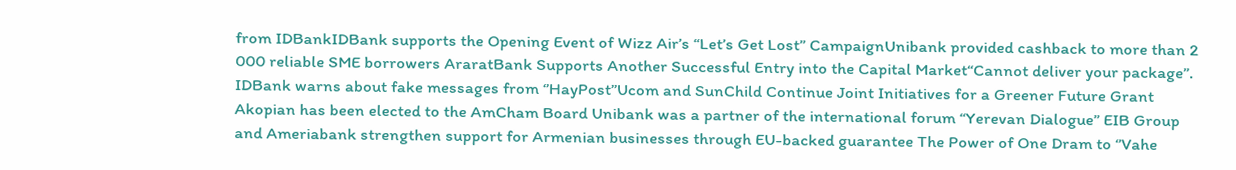from IDBankIDBank supports the Opening Event of Wizz Air’s “Let’s Get Lost” CampaignUnibank provided cashback to more than 2 000 reliable SME borrowers AraratBank Supports Another Successful Entry into the Capital Market“Cannot deliver your package”. IDBank warns about fake messages from ‘’HayPost’’Ucom and SunChild Continue Joint Initiatives for a Greener Future Grant Akopian has been elected to the AmCham Board Unibank was a partner of the international forum “Yerevan Dialogue” EIB Group and Ameriabank strengthen support for Armenian businesses through EU-backed guarantee The Power of One Dram to ‘’Vahe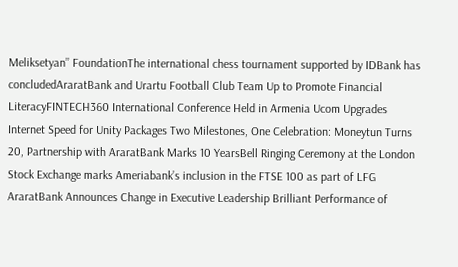Meliksetyan’’ FoundationThe international chess tournament supported by IDBank has concludedAraratBank and Urartu Football Club Team Up to Promote Financial LiteracyFINTECH360 International Conference Held in Armenia Ucom Upgrades Internet Speed for Unity Packages Two Milestones, One Celebration: Moneytun Turns 20, Partnership with AraratBank Marks 10 YearsBell Ringing Ceremony at the London Stock Exchange marks Ameriabank’s inclusion in the FTSE 100 as part of LFG AraratBank Announces Change in Executive Leadership Brilliant Performance of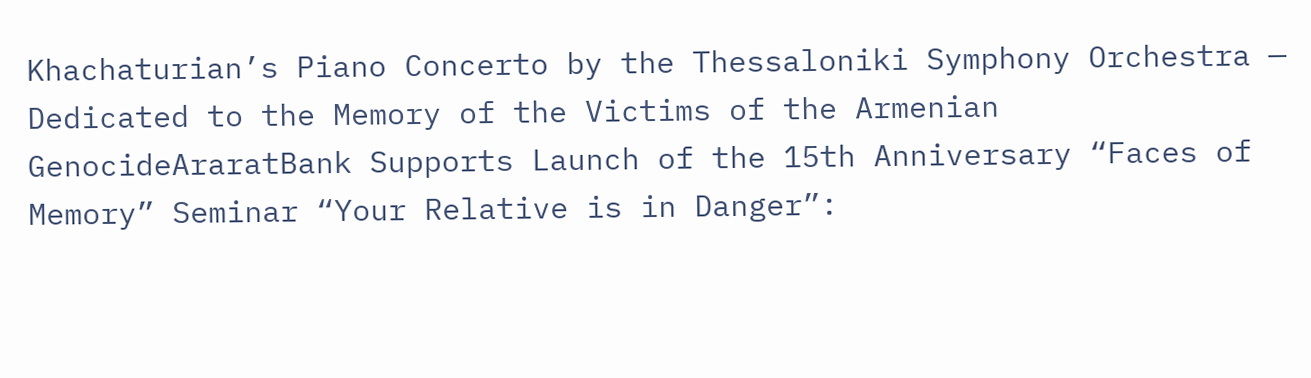Khachaturian’s Piano Concerto by the Thessaloniki Symphony Orchestra — Dedicated to the Memory of the Victims of the Armenian GenocideAraratBank Supports Launch of the 15th Anniversary “Faces of Memory” Seminar “Your Relative is in Danger”: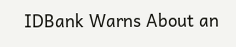IDBank Warns About an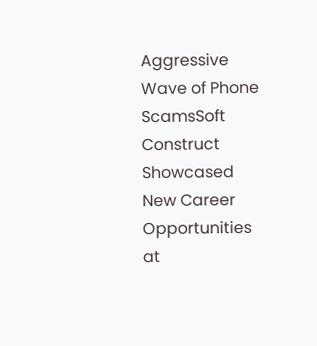Aggressive Wave of Phone ScamsSoft Construct Showcased New Career Opportunities at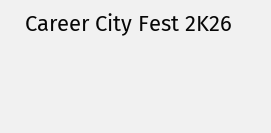Career City Fest 2K26